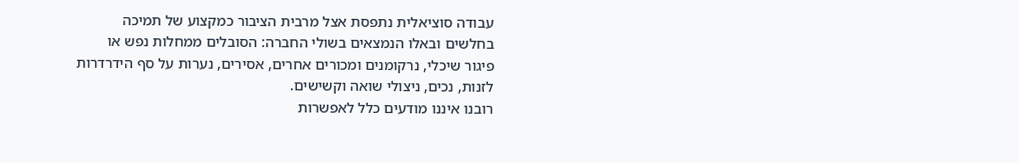עבודה סוציאלית נתפסת אצל מרבית הציבור כמקצוע של תמיכה בחלשים ובאלו הנמצאים בשולי החברה: הסובלים ממחלות נפש או פיגור שיכלי, נרקומנים ומכורים אחרים, אסירים, נערות על סף הידרדרות לזנות, נכים, ניצולי שואה וקשישים.
רובנו איננו מודעים כלל לאפשרות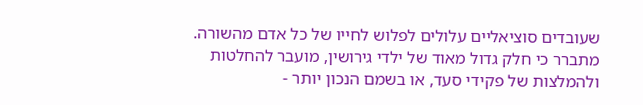שעובדים סוציאליים עלולים לפלוש לחייו של כל אדם מהשורה. מתברר כי חלק גדול מאוד של ילדי גירושין, מועבר להחלטות ולהמלצות של פקידי סעד, או בשמם הנכון יותר -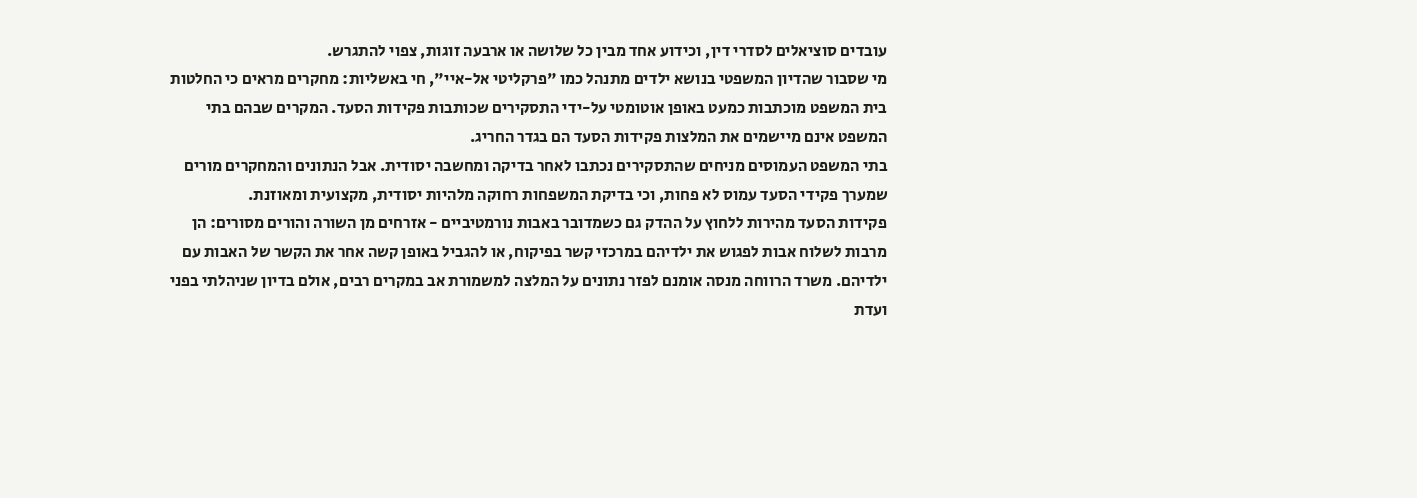עובדים סוציאלים לסדרי דין, וכידוע אחד מבין כל שלושה או ארבעה זוגות, צפוי להתגרש.
מי שסבור שהדיון המשפטי בנושא ילדים מתנהל כמו "פרקליטי אל-איי", חי באשליות: מחקרים מראים כי החלטות בית המשפט מוכתבות כמעט באופן אוטומטי על-ידי התסקירים שכותבות פקידות הסעד. המקרים שבהם בתי המשפט אינם מיישמים את המלצות פקידות הסעד הם בגדר החריג.
בתי המשפט העמוסים מניחים שהתסקירים נכתבו לאחר בדיקה ומחשבה יסודית. אבל הנתונים והמחקרים מורים שמערך פקידי הסעד עמוס לא פחות, וכי בדיקת המשפחות רחוקה מלהיות יסודית, מקצועית ומאוזנת.
פקידות הסעד מהירות ללחוץ על ההדק גם כשמדובר באבות נורמטיביים - אזרחים מן השורה והורים מסורים: הן מרבות לשלוח אבות לפגוש את ילדיהם במרכזי קשר בפיקוח, או להגביל באופן קשה אחר את הקשר של האבות עם ילדיהם. משרד הרווחה מנסה אומנם לפזר נתונים על המלצה למשמורת אב במקרים רבים, אולם בדיון שניהלתי בפני ועדת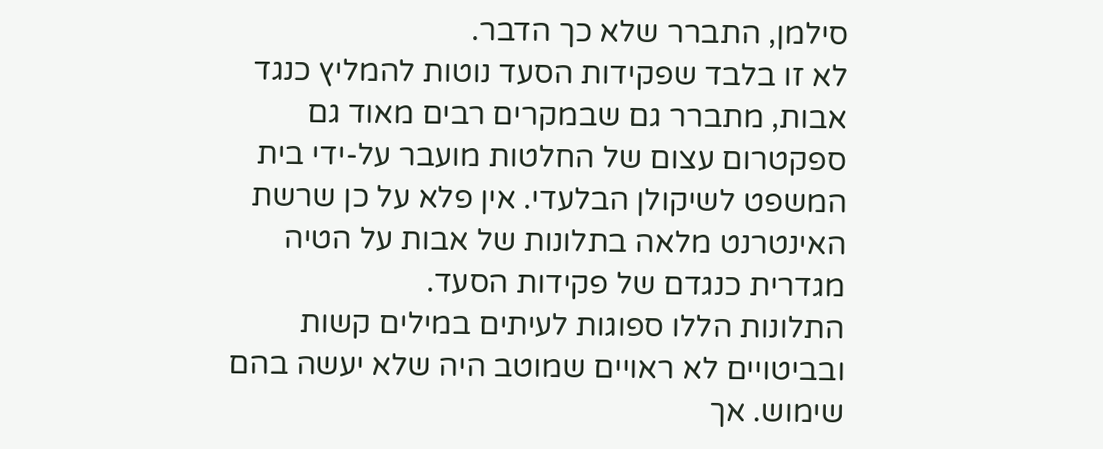סילמן, התברר שלא כך הדבר.
לא זו בלבד שפקידות הסעד נוטות להמליץ כנגד אבות, מתברר גם שבמקרים רבים מאוד גם ספקטרום עצום של החלטות מועבר על-ידי בית המשפט לשיקולן הבלעדי. אין פלא על כן שרשת האינטרנט מלאה בתלונות של אבות על הטיה מגדרית כנגדם של פקידות הסעד.
התלונות הללו ספוגות לעיתים במילים קשות ובביטויים לא ראויים שמוטב היה שלא יעשה בהם שימוש. אך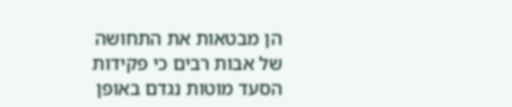הן מבטאות את התחושה של אבות רבים כי פקידות הסעד מוטות נגדם באופן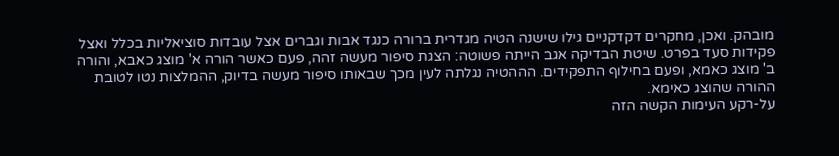מובהק. ואכן, מחקרים דקדקניים גילו שישנה הטיה מגדרית ברורה כנגד אבות וגברים אצל עובדות סוציאליות בכלל ואצל פקידות סעד בפרט. שיטת הבדיקה אגב הייתה פשוטה: הצגת סיפור מעשה זהה, פעם כאשר הורה א' מוצג כאבא, והורה ב' מוצג כאמא, ופעם בחילוף התפקידים. הההטיה נגלתה לעין מכך שבאותו סיפור מעשה בדיוק, ההמלצות נטו לטובת ההורה שהוצג כאימא.
על-רקע העימות הקשה הזה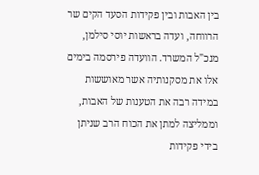בין האבות ובין פקידות הסעד הקים שר הרווחה, ועדה בראשות יוסי סילמן, מנכ"ל המשרד. הוועדה פירסמה בימים אלו את מסקנותיה אשר מאוששות במידה רבה את הטענות של האבות, וממליצה למתן את הכוח הרב שניתן בידי פקידות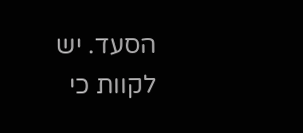הסעד. יש לקוות כי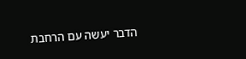הדבר יעשה עם הרחבת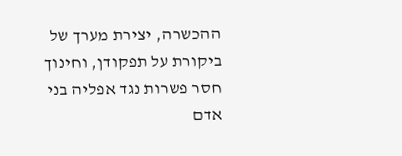ההכשרה, יצירת מערך של ביקורת על תפקודן, וחינוך חסר פשרות נגד אפליה בני אדם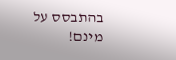בהתבסס על מינם!